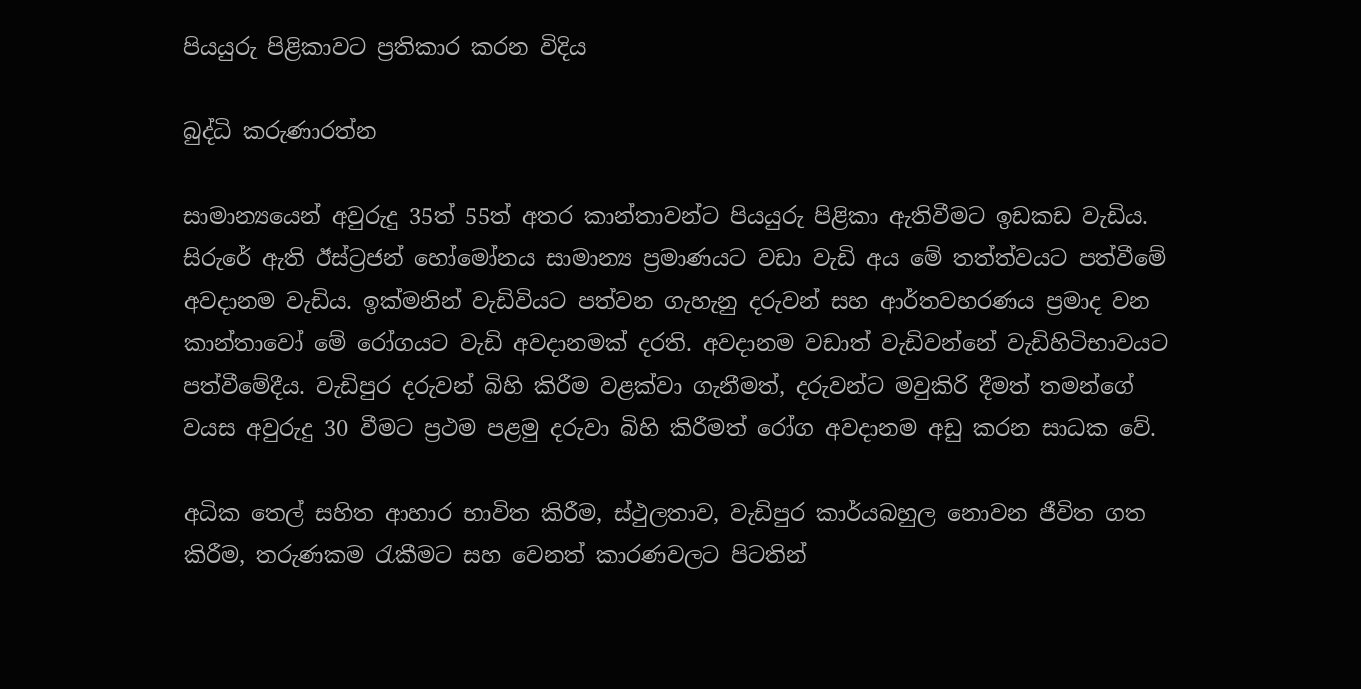පියයුරු පිළිකාවට ප්‍රතිකාර කරන විදිය

බුද්ධි කරුණාරත්න

සාමාන්‍යයෙන් අවුරුදු 35ත් 55ත් අතර කාන්තාවන්ට පියයුරු පිළිකා ඇතිවීමට ඉඩකඩ වැඩිය. සිරුරේ ඇති ඊස්ට්‍රජන් හෝමෝනය සාමාන්‍ය ප්‍රමාණයට වඩා වැඩි අය මේ තත්ත්වයට පත්වීමේ අවදානම වැඩිය. ඉක්මනින් වැඩිවියට පත්වන ගැහැනු දරුවන් සහ ආර්තවහරණය ප්‍රමාද වන කාන්තාවෝ මේ රෝගයට වැඩි අවදානමක් දරති. අවදානම වඩාත් වැඩිවන්නේ වැඩිහිටිභාවයට පත්වීමේදීය. වැඩිපුර දරුවන් බිහි කිරීම වළක්වා ගැනීමත්, දරුවන්ට මවුකිරි දීමත් තමන්ගේ වයස අවුරුදු 30 වීමට ප්‍රථම පළමු දරුවා බිහි කිරීමත් රෝග අවදානම අඩු කරන සාධක වේ.

අධික තෙල් සහිත ආහාර භාවිත කිරීම, ස්ථුලතාව, වැඩිපුර කාර්යබහුල නොවන ජීවිත ගත කිරීම, තරුණකම රැකීමට සහ වෙනත් කාරණවලට පිටතින්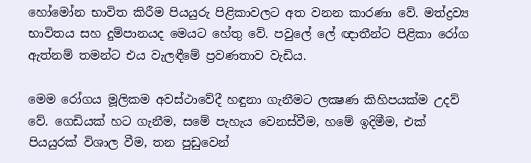හෝමෝන භාවිත කිරීම පියයුරු පිළිකාවලට අත වනන කාරණා වේ. මත්ද්‍රව්‍ය භාවිතය සහ දුම්පානයද මෙයට හේතු වේ. පවුලේ ලේ ඥාතීන්ට පිළිකා රෝග ඇත්නම් තමන්ට එය වැලඳීමේ ප්‍රවණතාව වැඩිය.

මෙම රෝගය මූලිකම අවස්ථාවේදී හඳුනා ගැනීමට ලක්‍ෂණ කිහිපයක්ම උදව් වේ. ගෙඩියක් හට ගැනීම, සමේ පැහැය වෙනස්වීම, හමේ ඉදිමීම, එක් පියයුරක් විශාල වීම, තන පුඩුවෙන්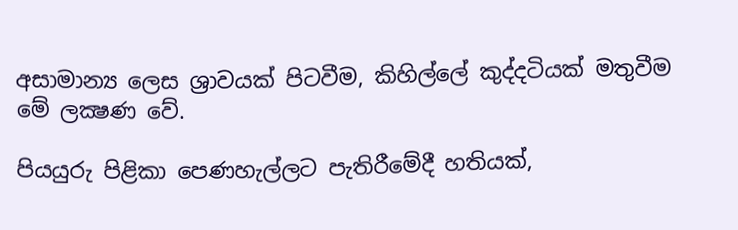අසාමාන්‍ය ලෙස ශ්‍රාවයක් පිටවීම, කිහිල්ලේ කුද්දටියක් මතුවීම මේ ලක්‍ෂණ වේ.

පියයුරු පිළිකා පෙණහැල්ලට පැතිරීමේදී හතියක්,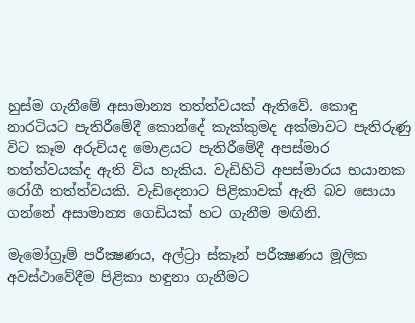හුස්ම ගැනීමේ අසාමාන්‍ය තත්ත්වයක් ඇතිවේ. කොඳු නාරටියට පැතිරීමේදී කොන්දේ කැක්කුමද අක්මාවට පැතිරුණු විට කෑම අරුචියද මොළයට පැතිරීමේදී අපස්මාර තත්ත්වයක්ද ඇති විය හැකිය. වැඩිහිටි අපස්මාරය භයානක රෝගී තත්ත්වයකි. වැඩිදෙනාට පිළිකාවක් ඇති බව සොයා ගන්නේ අසාමාන්‍ය ගෙඩියක් හට ගැනීම මඟිනි.

මැමෝග්‍රෑම් පරීක්‍ෂණය, අල්ට්‍රා ස්කෑන් පරීක්‍ෂණය මූලික අවස්ථාවේදීම පිළිකා හඳුනා ගැනීමට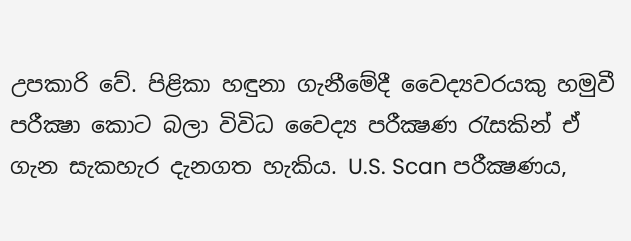උපකාරි වේ. පිළිකා හඳුනා ගැනීමේදී වෛද්‍යවරයකු හමුවී පරීක්‍ෂා කොට බලා විවිධ වෛද්‍ය පරීක්‍ෂණ රැසකින් ඒ ගැන සැකහැර දැනගත හැකිය. U.S. Scan පරීක්‍ෂණය,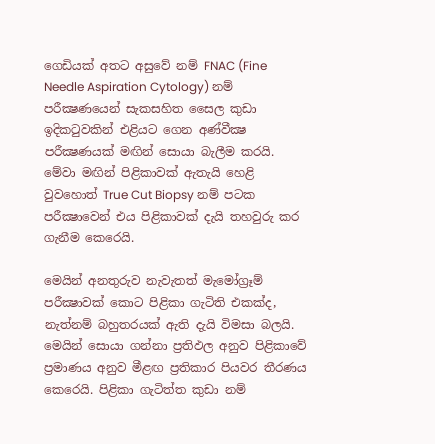ගෙඩියක් අතට අසුවේ නම් FNAC (Fine Needle Aspiration Cytology) නම් පරීක්‍ෂණයෙන් සැකසහිත සෛල කුඩා ඉදිකටුවකින් එළියට ගෙන අණ්වීක්‍ෂ පරීක්‍ෂණයක් මඟින් සොයා බැලීම කරයි. මේවා මඟින් පිළිකාවක් ඇතැයි හෙළි වුවහොත් True Cut Biopsy නම් පටක පරීක්‍ෂාවෙන් එය පිළිකාවක් දැයි තහවුරු කර ගැනීම කෙරෙයි.

මෙයින් අනතුරුව නැවැතත් මැමෝග්‍රෑම් පරීක්‍ෂාවක් කොට පිළිකා ගැටිති එකක්ද, නැත්නම් බහුතරයක් ඇති දැයි විමසා බලයි. මෙයින් සොයා ගන්නා ප්‍රතිඵල අනුව පිළිකාවේ ප්‍රමාණය අනුව මීළඟ ප්‍රතිකාර පියවර තීරණය කෙරෙයි. පිළිකා ගැටිත්ත කුඩා නම්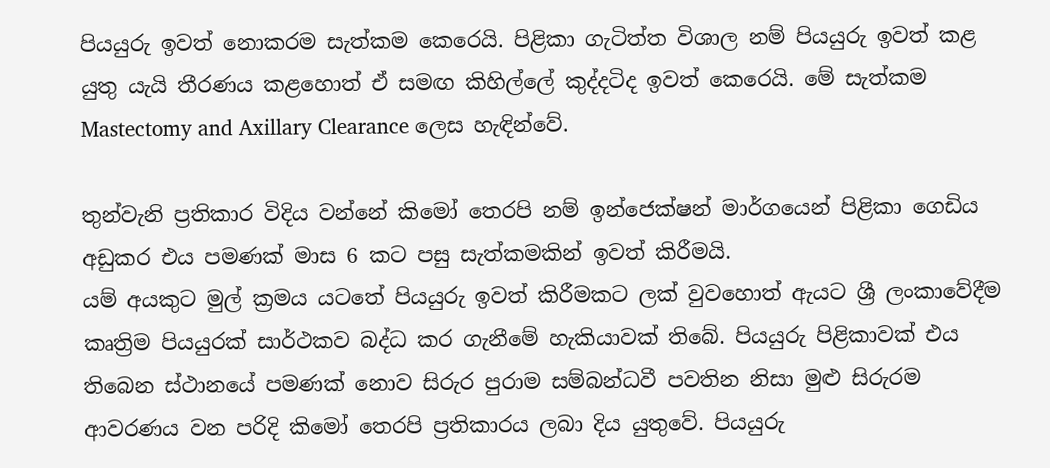පියයුරු ඉවත් නොකරම සැත්කම කෙරෙයි. පිළිකා ගැටිත්ත විශාල නම් පියයුරු ඉවත් කළ යුතු යැයි තීරණය කළහොත් ඒ සමඟ කිහිල්ලේ කුද්දටිද ඉවත් කෙරෙයි. මේ සැත්කම Mastectomy and Axillary Clearance ලෙස හැඳින්වේ.

තුන්වැනි ප්‍රතිකාර විදිය වන්නේ කිමෝ තෙරපි නම් ඉන්ජෙක්ෂන් මාර්ගයෙන් පිළිකා ගෙඩිය අඩුකර එය පමණක් මාස 6 කට පසු සැත්කමකින් ඉවත් කිරීමයි.
යම් අයකුට මුල් ක්‍රමය යටතේ පියයුරු ඉවත් කිරීමකට ලක් වුවහොත් ඇයට ශ්‍රී ලංකාවේදීම කෘත්‍රිම පියයුරක් සාර්ථකව බද්ධ කර ගැනීමේ හැකියාවක් තිබේ. පියයුරු පිළිකාවක් එය තිබෙන ස්ථානයේ පමණක් නොව සිරුර පුරාම සම්බන්ධවී පවතින නිසා මුළු සිරුරම ආවරණය වන පරිදි කිමෝ තෙරපි ප්‍රතිකාරය ලබා දිය යුතුවේ. පියයුරු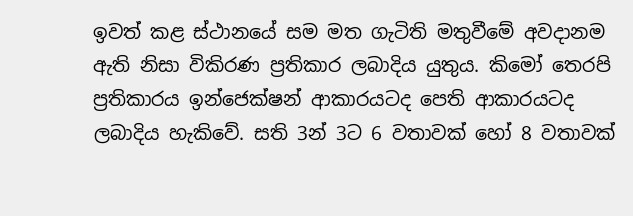ඉවත් කළ ස්ථානයේ සම මත ගැටිති මතුවීමේ අවදානම ඇති නිසා විකිරණ ප්‍රතිකාර ලබාදිය යුතුය. කිමෝ තෙරපි ප්‍රතිකාරය ඉන්ජෙක්ෂන් ආකාරයටද පෙති ආකාරයටද ලබාදිය හැකිවේ. සති 3න් 3ට 6 වතාවක් හෝ 8 වතාවක්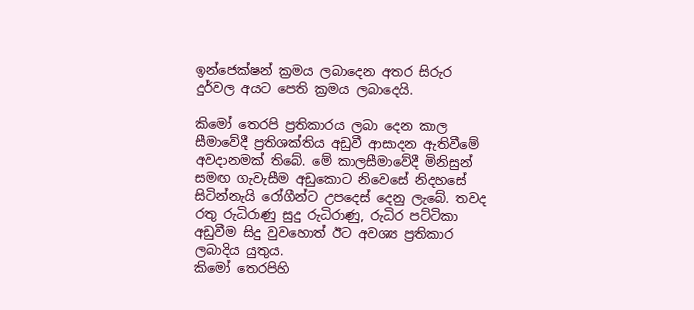ඉන්ජෙක්ෂන් ක්‍රමය ලබාදෙන අතර සිරුර දුර්වල අයට පෙති ක්‍රමය ලබාදෙයි.

කිමෝ තෙරපි ප්‍රතිකාරය ලබා දෙන කාල සීමාවේදී ප්‍රතිශක්තිය අඩුවී ආසාදන ඇතිවීමේ අවදානමක් තිබේ. මේ කාලසීමාවේදී මිනිසුන් සමඟ ගැවැසීම අඩුකොට නිවෙසේ නිදහසේ සිටින්නැයි රෝගීන්ට උපදෙස් දෙනු ලැබේ. තවද රතු රුධිරාණු සුදු රුධිරාණු, රුධිර පට්ටිකා අඩුවීම සිදු වුවහොත් ඊට අවශ්‍ය ප්‍රතිකාර ලබාදිය යුතුය.
කිමෝ තෙරපිහි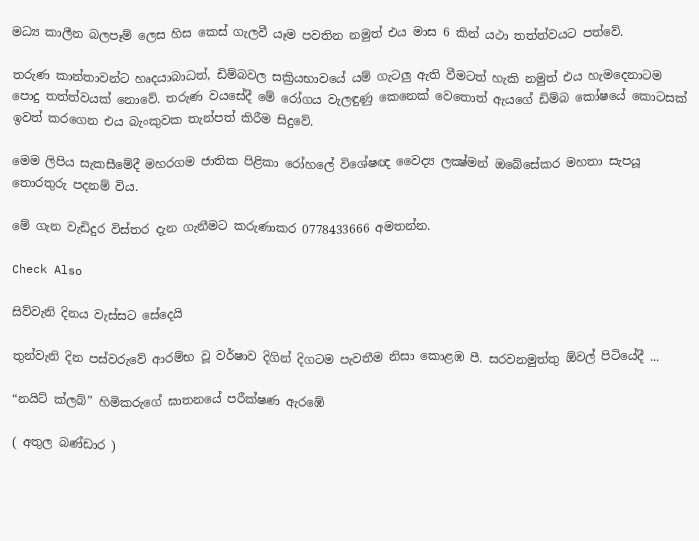මධ්‍ය කාලීන බලපෑම් ලෙස හිස කෙස් ගැලවී යෑම පවතින නමුත් එය මාස 6 කින් යථා තත්ත්වයට පත්වේ.

තරුණ කාන්තාවන්ට හෘදයාබාධත්, ඩිම්බවල සක්‍රියභාවයේ යම් ගැටලු ඇති වීමටත් හැකි නමුත් එය හැමදෙනාටම පොදු තත්ත්වයක් නොවේ. තරුණ වයසේදී මේ රෝගය වැලඳුණු කෙනෙක් වෙතොත් ඇයගේ ඩිම්බ කෝෂයේ කොටසක් ඉවත් කරගෙන එය බැංකුවක තැන්පත් කිරීම සිදුවේ.

මෙම ලිපිය සැකසීමේදී මහරගම ජාතික පිළිකා රෝහලේ විශේෂඥ වෛද්‍ය ලක්‍ෂ්මන් ඔබේසේකර මහතා සැපයූ තොරතුරු පදනම් විය.

මේ ගැන වැඩිදුර විස්තර දැන ගැනීමට කරුණාකර 0778433666 අමතන්න.

Check Also

සිව්වැනි දිනය වැස්සට සේදෙයි

තුන්වැනි දින පස්වරුවේ ආරම්භ වූ වර්ෂාව දිගින් දිගටම පැවතීම නිසා කොළඹ පී. සරවනමුත්තු ඕවල් පිටියේදී ...

“නයිට් ක්ලබ්” හිමිකරුගේ ඝාතනයේ පරීක්ෂණ ඇරඹේ

( අතුල බණ්ඩාර )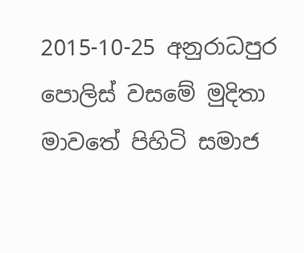2015-10-25 අනුරාධපුර පොලිස් වසමේ මුදිතා මාවතේ පිහිටි සමාජ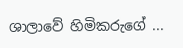ශාලාවේ හිමිකරුගේ ...